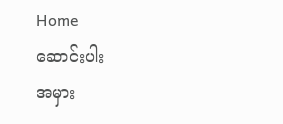Home
ဆောင်းပါး
အမှား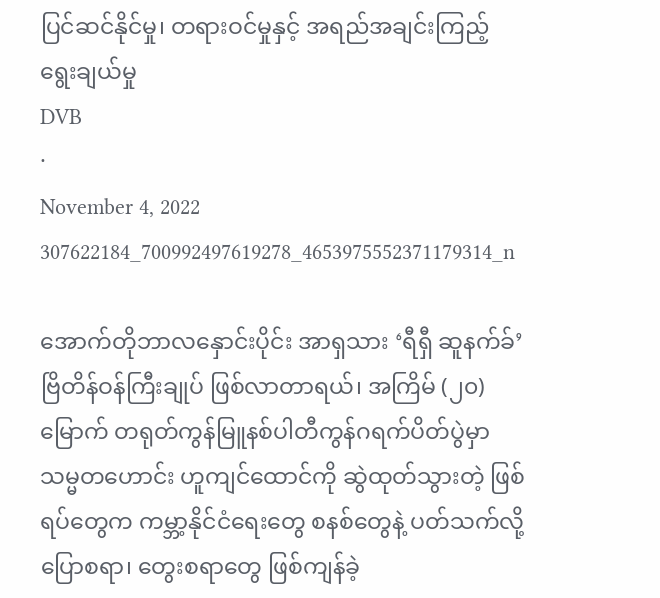ပြင်ဆင်နိုင်မှု၊ တရားဝင်မှုနှင့် အရည်အချင်းကြည့် ရွေးချယ်မှု
DVB
·
November 4, 2022
307622184_700992497619278_4653975552371179314_n

အောက်တိုဘာလနှောင်းပိုင်း အာရှသား ‘ရီရှီ ဆူနက်ခ်’ ဗြိတိန်ဝန်ကြီးချုပ် ဖြစ်လာတာရယ်၊ အကြိမ် (၂၀) မြောက် တရုတ်ကွန်မြူနစ်ပါတီကွန်ဂရက်ပိတ်ပွဲမှာ သမ္မတဟောင်း ဟူကျင်ထောင်ကို ဆွဲထုတ်သွားတဲ့ ဖြစ်ရပ်တွေက ကမ္ဘာ့နိုင်ငံရေးတွေ စနစ်တွေနဲ့ ပတ်သက်လို့  ပြောစရာ၊ တွေးစရာတွေ ဖြစ်ကျန်ခဲ့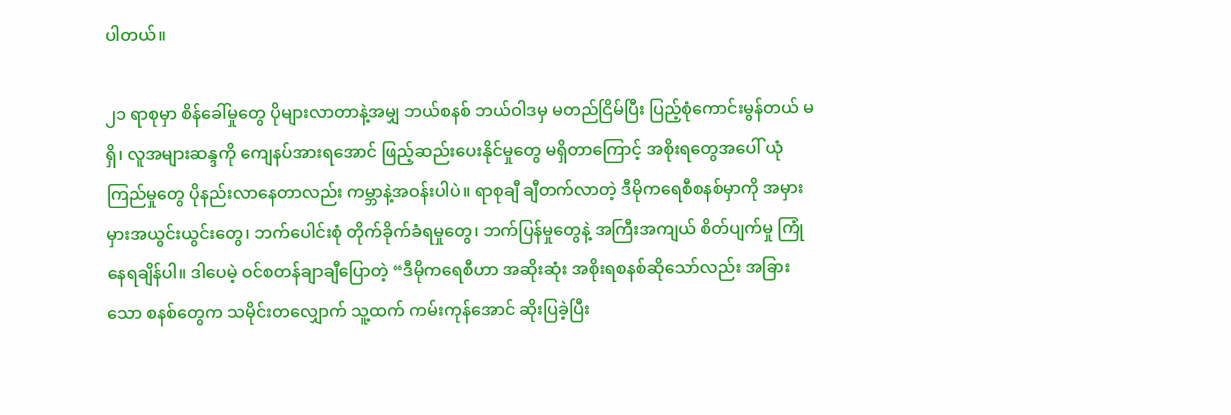ပါတယ်။

၂၁ ရာစုမှာ စိန်ခေါ်မှုတွေ ပိုများလာတာနဲ့အမျှ ဘယ်စနစ် ဘယ်ဝါဒမှ မတည်ငြိမ်ပြီး ပြည့်စုံကောင်းမွန်တယ် မရှိ၊ လူအများဆန္ဒကို ကျေနပ်အားရအောင် ဖြည့်ဆည်းပေးနိုင်မှုတွေ မရှိတာကြောင့် အစိုးရတွေအပေါ် ယုံကြည်မှုတွေ ပိုနည်းလာနေတာလည်း ကမ္ဘာနဲ့အဝန်းပါပဲ။ ရာစုချီ ချီတက်လာတဲ့ ဒီမိုကရေစီစနစ်မှာကို အမှားမှားအယွင်းယွင်းတွေ၊ ဘက်ပေါင်းစုံ တိုက်ခိုက်ခံရမှုတွေ၊ ဘက်ပြန်မှုတွေနဲ့ အကြီးအကျယ် စိတ်ပျက်မှု ကြုံနေရချိန်ပါ။ ဒါပေမဲ့ ဝင်စတန်ချာချီပြောတဲ့ “ဒီမိုကရေစီဟာ အဆိုးဆုံး အစိုးရစနစ်ဆိုသော်လည်း အခြားသော စနစ်တွေက သမိုင်းတလျှောက် သူ့ထက် ကမ်းကုန်အောင် ဆိုးပြခဲ့ပြီး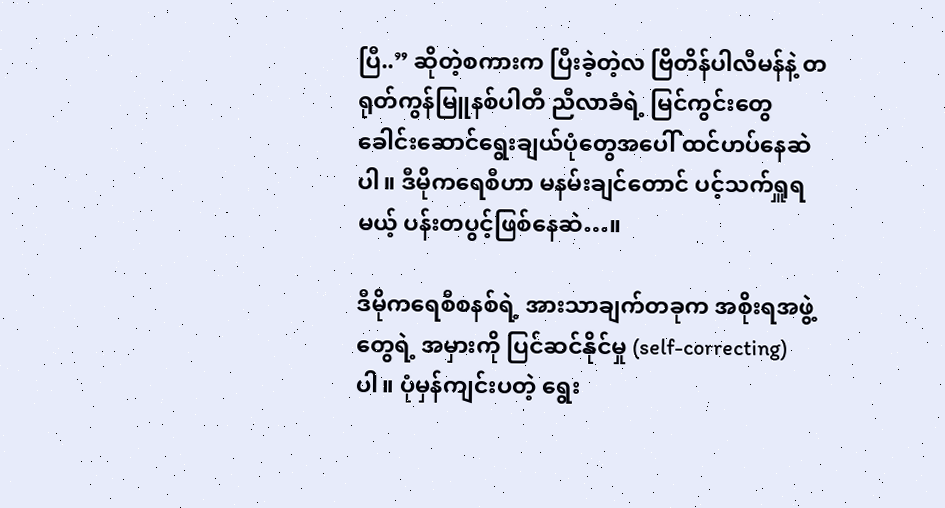ပြီ..” ဆိုတဲ့စကားက ပြီးခဲ့တဲ့လ ဗြိတိန်ပါလီမန်နဲ့ တရုတ်ကွန်မြူနစ်ပါတီ ညီလာခံရဲ့ မြင်ကွင်းတွေ ခေါင်းဆောင်ရွေးချယ်ပုံတွေအပေါ် ထင်ဟပ်နေဆဲပါ။ ဒီမိုကရေစီဟာ မနမ်းချင်တောင် ပင့်သက်ရှူရမယ့် ပန်းတပွင့်ဖြစ်နေဆဲ…။

ဒီမိုကရေစီစနစ်ရဲ့ အားသာချက်တခုက အစိုးရအဖွဲ့တွေရဲ့ အမှားကို ပြင်ဆင်နိုင်မှု (self-correcting) ပါ။ ပုံမှန်ကျင်းပတဲ့ ရွေး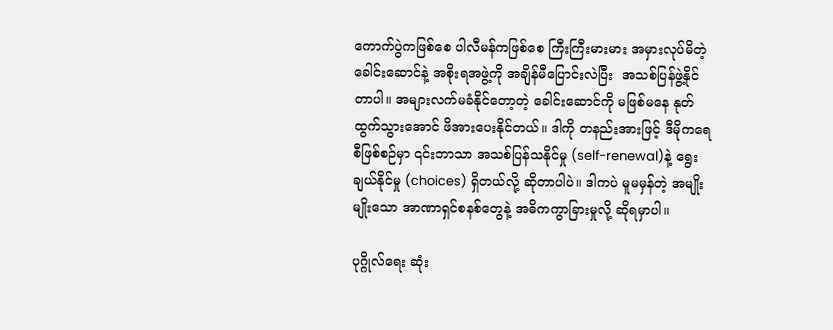ကောက်ပွဲကဖြစ်စေ ပါလီမန်ကဖြစ်စေ ကြီးကြီးမားမား အမှားလုပ်မိတဲ့ ခေါင်းဆောင်နဲ့ အစိုးရအဖွဲ့ကို အချိန်မီပြောင်းလဲပြီး  အသစ်ပြန်ဖွဲ့နိုင်တာပါ။ အများလက်မခံနိုင်တော့တဲ့ ခေါင်းဆောင်ကို မဖြစ်မနေ နုတ်ထွက်သွားအောင် ဖိအားပေးနိုင်တယ်။ ဒါကို တနည်းအားဖြင့် ဒီမိုကရေစီဖြစ်စဉ်မှာ ၎င်းဘာသာ အသစ်ပြန်သနိုင်မှု (self-renewal)နဲ့ ရွေးချယ်နိုင်မှု (choices) ရှိတယ်လို့ ဆိုတာပါပဲ။ ဒါကပဲ မူမမှန်တဲ့ အမျိုးမျိုးသော အာဏာရှင်စနစ်တွေနဲ့ အဓိကကွာခြားမှုလို့ ဆိုရမှာပါ။

ပုဂ္ဂိုလ်ရေး ဆုံး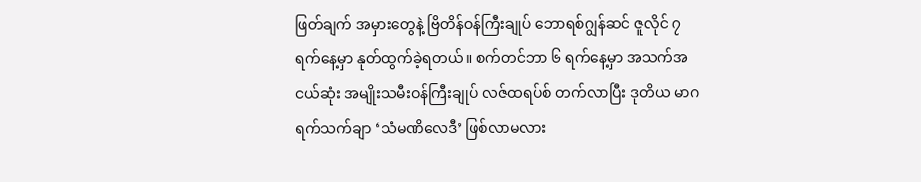ဖြတ်ချက် အမှားတွေနဲ့ ဗြိတိန်ဝန်ကြီးချုပ် ဘောရစ်ဂျွန်ဆင် ဇူလိုင် ၇ ရက်နေ့မှာ နုတ်ထွက်ခဲ့ရတယ်။ စက်တင်ဘာ ၆ ရက်နေ့မှာ အသက်အငယ်ဆုံး အမျိုးသမီးဝန်ကြီးချုပ် လဇ်ထရပ်စ် တက်လာပြီး ဒုတိယ မာဂရက်သက်ချာ ‘သံမဏိလေဒီ’ ဖြစ်လာမလား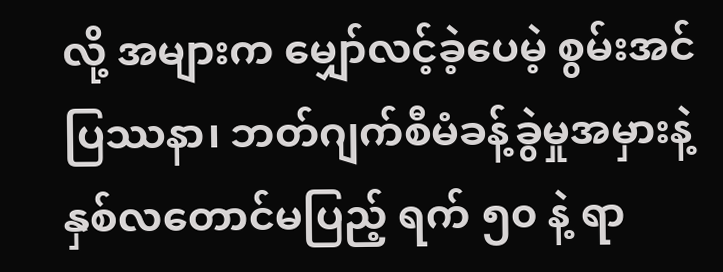လို့ အများက မျှော်လင့်ခဲ့ပေမဲ့ စွမ်းအင်ပြဿနာ၊ ဘတ်ဂျက်စီမံခန့်ခွဲမှုအမှားနဲ့ နှစ်လတောင်မပြည့် ရက် ၅၀ နဲ့ ရာ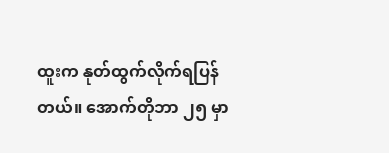ထူးက နုတ်ထွက်လိုက်ရပြန်တယ်။ အောက်တိုဘာ ၂၅ မှာ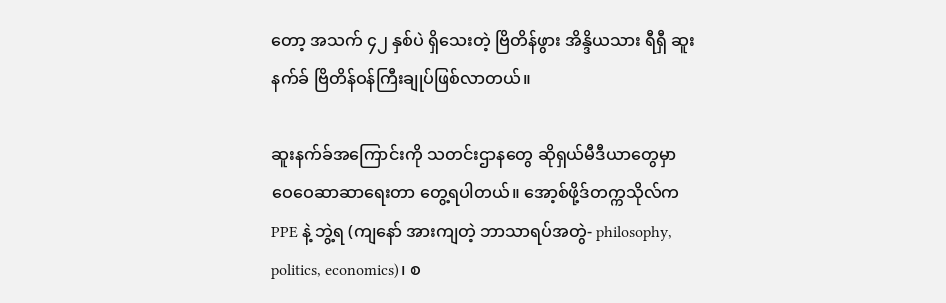တော့ အသက် ၄၂ နှစ်ပဲ ရှိသေးတဲ့ ဗြိတိန်ဖွား အိန္ဒိယသား ရီရှီ ဆူးနက်ခ် ဗြိတိန်ဝန်ကြီးချုပ်ဖြစ်လာတယ်။

ဆူးနက်ခ်အကြောင်းကို သတင်းဌာနတွေ ဆိုရှယ်မီဒီယာတွေမှာ ဝေဝေဆာဆာရေးတာ တွေ့ရပါတယ်။ အော့စ်ဖို့ဒ်တက္ကသိုလ်က PPE နဲ့ ဘွဲ့ရ (ကျနော် အားကျတဲ့ ဘာသာရပ်အတွဲ- philosophy, politics, economics)၊ စ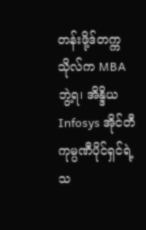တန်းဖို့ဒ်တက္ကသိုလ်က MBA ဘွဲ့ရ၊ အိန္ဒိယ Infosys အိုင်တီကုမ္ပဏီပိုင်ရှင်ရဲ့ သ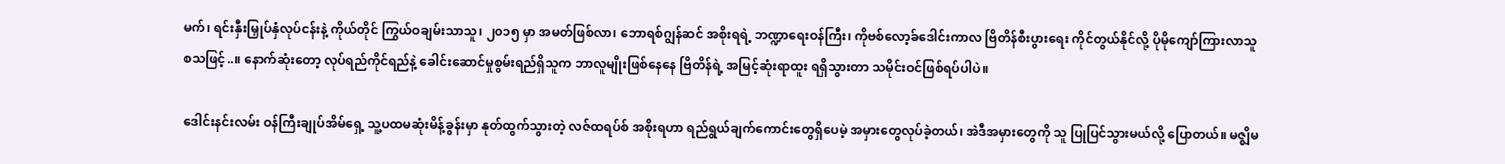မက်၊ ရင်းနှီးမြှုပ်နှံလုပ်ငန်းနဲ့ ကိုယ်တိုင် ကြွယ်ဝချမ်းသာသူ၊ ၂၀၁၅ မှာ အမတ်ဖြစ်လာ၊ ဘောရစ်ဂျွန်ဆင် အစိုးရရဲ့ ဘဏ္ဍာရေးဝန်ကြီး၊ ကိုဗစ်လော့ခ်ဒေါင်းကာလ ဗြိတိန်စီးပွားရေး ကိုင်တွယ်နိုင်လို့ ပိုမိုကျော်ကြားလာသူ စသဖြင့်..။ နောက်ဆုံးတော့ လုပ်ရည်ကိုင်ရည်နဲ့ ခေါင်းဆောင်မှုစွမ်းရည်ရှိသူက ဘာလူမျိုးဖြစ်နေနေ ဗြိတိန်ရဲ့ အမြင့်ဆုံးရာထူး ရရှိသွားတာ သမိုင်းဝင်ဖြစ်ရပ်ပါပဲ။

ဒေါင်းနင်းလမ်း ဝန်ကြီးချုပ်အိမ်ရှေ့ သူ့ပထမဆုံးမိန့်ခွန်းမှာ နုတ်ထွက်သွားတဲ့ လဇ်ထရပ်စ် အစိုးရဟာ ရည်ရွယ်ချက်ကောင်းတွေရှိပေမဲ့ အမှားတွေလုပ်ခဲ့တယ်၊ အဲဒီအမှားတွေကို သူ ပြုပြင်သွားမယ်လို့ ပြောတယ်။ မဇ္ဈိမ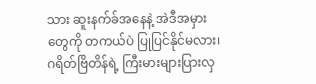သား ဆူးနက်ခ်အနေနဲ့ အဲဒီအမှားတွေကို တကယ်ပဲ ပြုပြင်နိုင်မလား၊ ဂရိတ်ဗြိတိန်ရဲ့ ကြီးမားများပြားလှ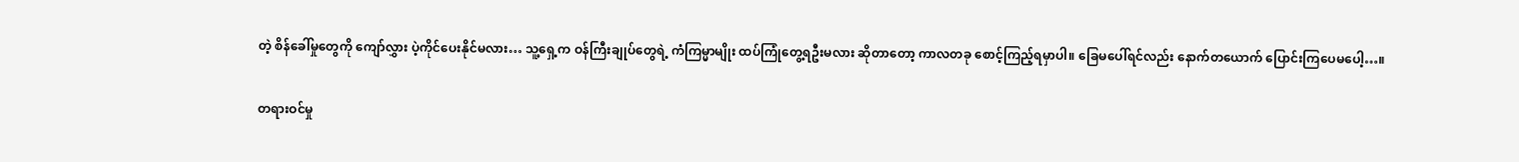တဲ့ စိန်ခေါ်မှုတွေကို ကျော်လွှား ပဲ့ကိုင်ပေးနိုင်မလား… သူ့ရှေ့က ဝန်ကြီးချုပ်တွေရဲ့ ကံကြမ္မာမျိုး ထပ်ကြုံတွေ့ရဦးမလား ဆိုတာတော့ ကာလတခု စောင့်ကြည့်ရမှာပါ။ ခြေမပေါ်ရင်လည်း နောက်တယောက် ပြောင်းကြပေမပေါ့…။

တရားဝင်မှု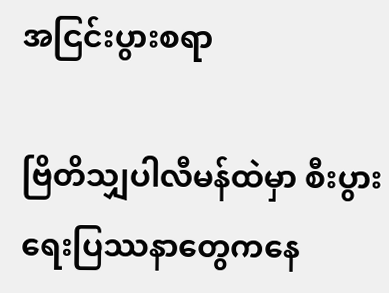အငြင်းပွားစရာ

ဗြိတိသျှပါလီမန်ထဲမှာ စီးပွားရေးပြဿနာတွေကနေ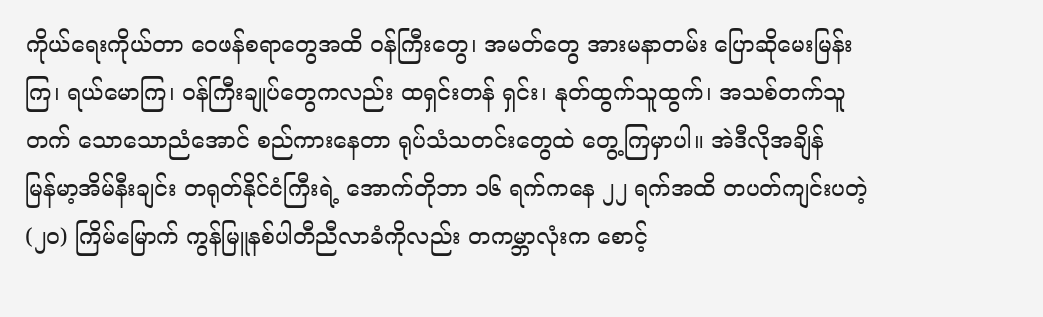ကိုယ်ရေးကိုယ်တာ ဝေဖန်စရာတွေအထိ ဝန်ကြီးတွေ၊ အမတ်တွေ အားမနာတမ်း ပြောဆိုမေးမြန်းကြ၊ ရယ်မောကြ၊ ဝန်ကြီးချုပ်တွေကလည်း ထရှင်းတန် ရှင်း၊ နုတ်ထွက်သူထွက်၊ အသစ်တက်သူတက် သောသောညံအောင် စည်ကားနေတာ ရုပ်သံသတင်းတွေထဲ တွေ့ကြမှာပါ။ အဲဒီလိုအချိန်  မြန်မာ့အိမ်နီးချင်း တရုတ်နိုင်ငံကြီးရဲ့ အောက်တိုဘာ ၁၆ ရက်ကနေ ၂၂ ရက်အထိ တပတ်ကျင်းပတဲ့ (၂၀) ကြိမ်မြောက် ကွန်မြူနစ်ပါတီညီလာခံကိုလည်း တကမ္ဘာလုံးက စောင့်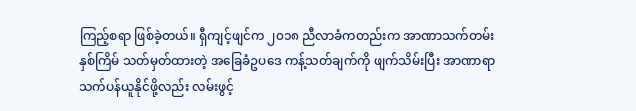ကြည့်စရာ ဖြစ်ခဲ့တယ်။ ရှီကျင့်ဖျင်က ၂၀၁၈ ညီလာခံကတည်းက အာဏာသက်တမ်း နှစ်ကြိမ် သတ်မှတ်ထားတဲ့ အခြေခံဥပဒေ ကန့်သတ်ချက်ကို ဖျက်သိမ်းပြီး အာဏာရာသက်ပန်ယူနိုင်ဖို့လည်း လမ်းဖွင့်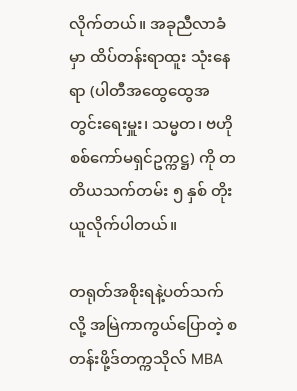လိုက်တယ်။ အခုညီလာခံမှာ ထိပ်တန်းရာထူး သုံးနေရာ (ပါတီအထွေထွေအတွင်းရေးမှူး၊ သမ္မတ၊ ဗဟိုစစ်ကော်မရှင်ဥက္ကဋ္ဌ) ကို တတိယသက်တမ်း ၅ နှစ် တိုးယူလိုက်ပါတယ်။

တရုတ်အစိုးရနဲ့ပတ်သက်လို့ အမြဲကာကွယ်ပြောတဲ့ စတန်းဖို့ဒ်တက္ကသိုလ် MBA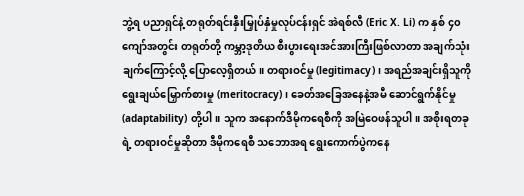ဘွဲ့ရ ပညာရှင်နဲ့ တရုတ်ရင်းနှီးမြှုပ်နှံမှုလုပ်ငန်းရှင် အဲရစ်လီ (Eric X. Li) က နှစ် ၄၀ ကျော်အတွင်း တရုတ်တို့ ကမ္ဘာ့ဒုတိယ စီးပွားရေးအင်အားကြီးဖြစ်လာတာ အချက်သုံးချက်ကြောင့်လို့ ပြောလေ့ရှိတယ်။ တရားဝင်မှု (legitimacy)၊ အရည်အချင်းရှိသူကို ရွေးချယ်မြှောက်စားမှု (meritocracy)၊ ခေတ်အခြေအနေနဲ့အမီ ဆောင်ရွက်နိုင်မှု (adaptability) တို့ပါ။ သူက အနောက်ဒီမိုကရေစီကို အမြဲဝေဖန်သူပါ။ အစိုးရတခုရဲ့ တရားဝင်မှုဆိုတာ ဒီမိုကရေစီ သဘောအရ ရွေးကောက်ပွဲကနေ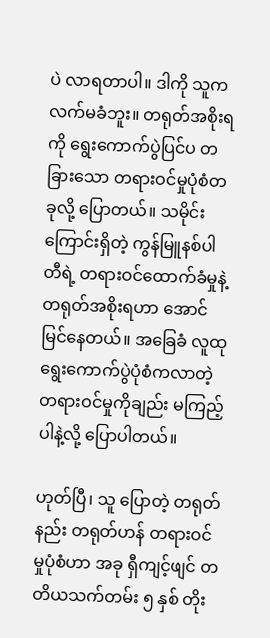ပဲ လာရတာပါ။ ဒါကို သူက လက်မခံဘူး။ တရုတ်အစိုးရကို ရွေးကောက်ပွဲပြင်ပ တခြားသော တရားဝင်မှုပုံစံတခုလို့ ပြောတယ်။ သမိုင်းကြောင်းရှိတဲ့ ကွန်မြူနစ်ပါတီရဲ့ တရားဝင်ထောက်ခံမှုနဲ့ တရုတ်အစိုးရဟာ အောင်မြင်နေတယ်။ အခြေခံ လူထုရွေးကောက်ပွဲပုံစံကလာတဲ့ တရားဝင်မှုကိုချည်း မကြည့်ပါနဲ့လို့ ပြောပါတယ်။

ဟုတ်ပြီ၊ သူ ပြောတဲ့ တရုတ်နည်း တရုတ်ဟန် တရားဝင်မှုပုံစံဟာ အခု ရှီကျင့်ဖျင် တတိယသက်တမ်း ၅ နှစ် တိုး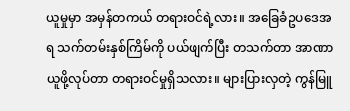ယူမှုမှာ အမှန်တကယ် တရားဝင်ရဲ့လား။ အခြေခံဥပဒေအရ သက်တမ်းနှစ်ကြိမ်ကို ပယ်ဖျက်ပြီး တသက်တာ အာဏာယူဖို့လုပ်တာ တရားဝင်မှုရှိသလား။ များပြားလှတဲ့ ကွန်မြူ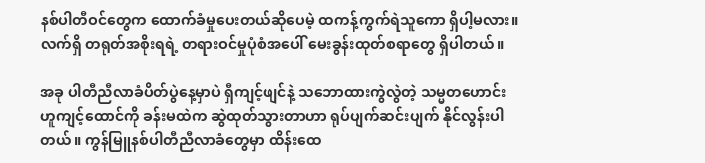နစ်ပါတီဝင်တွေက ထောက်ခံမှုပေးတယ်ဆိုပေမဲ့ ထကန့်ကွက်ရဲသူကော ရှိပါ့မလား။ လက်ရှိ တရုတ်အစိုးရရဲ့ တရားဝင်မှုပုံစံအပေါ် မေးခွန်းထုတ်စရာတွေ ရှိပါတယ်။

အခု ပါတီညီလာခံပိတ်ပွဲနေ့မှာပဲ ရှီကျင့်ဖျင်နဲ့ သဘောထားကွဲလွဲတဲ့ သမ္မတဟောင်း ဟူကျင့်ထောင်ကို ခန်းမထဲက ဆွဲထုတ်သွားတာဟာ ရုပ်ပျက်ဆင်းပျက် နိုင်လွန်းပါတယ်။ ကွန်မြူနစ်ပါတီညီလာခံတွေမှာ ထိန်းထေ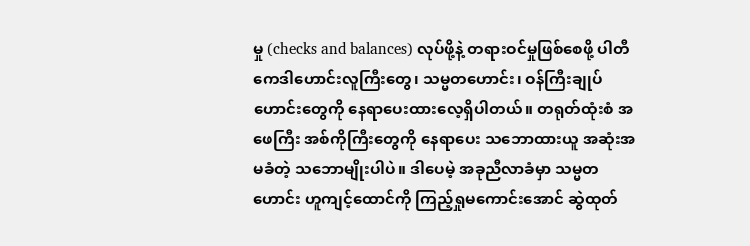မှု (checks and balances) လုပ်ဖို့နဲ့ တရားဝင်မှုဖြစ်စေဖို့ ပါတီကေဒါဟောင်းလူကြီးတွေ၊ သမ္မတဟောင်း၊ ဝန်ကြီးချုပ်ဟောင်းတွေကို နေရာပေးထားလေ့ရှိပါတယ်။ တရုတ်ထုံးစံ အဖေကြီး အစ်ကိုကြီးတွေကို နေရာပေး သဘောထားယူ အဆုံးအမခံတဲ့ သဘောမျိုးပါပဲ။ ဒါပေမဲ့ အခုညီလာခံမှာ သမ္မတဟောင်း ဟူကျင့်ထောင်ကို ကြည့်ရှုမကောင်းအောင် ဆွဲထုတ်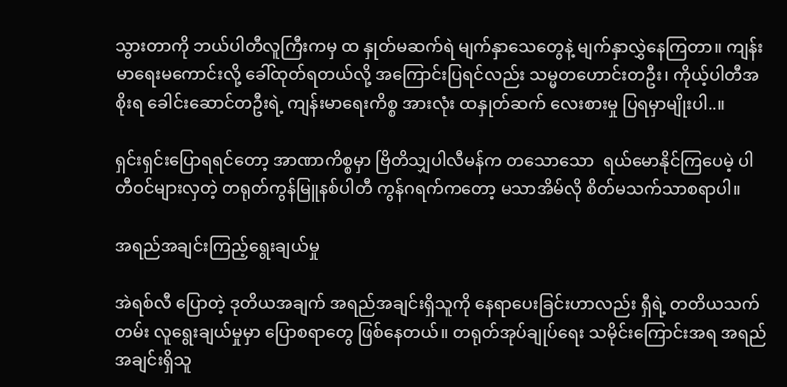သွားတာကို ဘယ်ပါတီလူကြီးကမှ ထ နှုတ်မဆက်ရဲ မျက်နှာသေတွေနဲ့ မျက်နှာလွှဲနေကြတာ။ ကျန်းမာရေးမကောင်းလို့ ခေါ်ထုတ်ရတယ်လို့ အကြောင်းပြရင်လည်း သမ္မတဟောင်းတဦး၊ ကိုယ့်ပါတီအစိုးရ ခေါင်းဆောင်တဦးရဲ့ ကျန်းမာရေးကိစ္စ အားလုံး ထနှုတ်ဆက် လေးစားမှု ပြရမှာမျိုးပါ..။

ရှင်းရှင်းပြောရရင်တော့ အာဏာကိစ္စမှာ ဗြိတိသျှပါလီမန်က တသောသော  ရယ်မောနိုင်ကြပေမဲ့ ပါတီဝင်များလှတဲ့ တရုတ်ကွန်မြူနစ်ပါတီ ကွန်ဂရက်ကတော့ မသာအိမ်လို စိတ်မသက်သာစရာပါ။

အရည်အချင်းကြည့်ရွေးချယ်မှု

အဲရစ်လီ ပြောတဲ့ ဒုတိယအချက် အရည်အချင်းရှိသူကို နေရာပေးခြင်းဟာလည်း ရှီရဲ့ တတိယသက်တမ်း လူရွေးချယ်မှုမှာ ပြောစရာတွေ ဖြစ်နေတယ်။ တရုတ်အုပ်ချုပ်ရေး သမိုင်းကြောင်းအရ အရည်အချင်းရှိသူ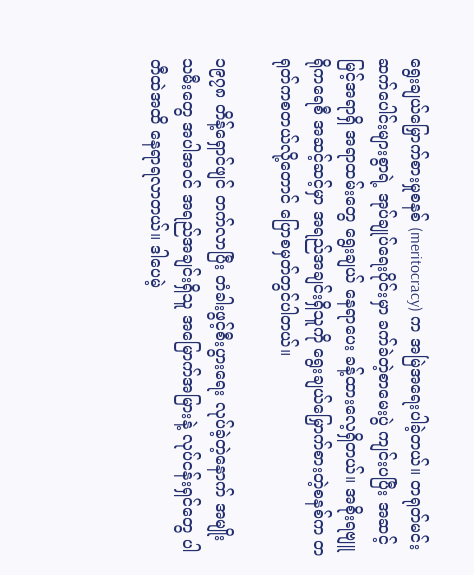ရွေးချယ်မြှောက်စားမှုစနစ် (meritocracy) က အမြဲအရေးပါခဲ့တယ်။ တရုတ်မင်းဆက်ပေါင်းများစွာရဲ့ အုပ်ချုပ်ရေးပိုင်းမှာ ခက်ခဲတဲ့စာမေးပွဲ ကျင်းပပြီး အဆင့်မြင့်အရာရှိ အရာထမ်းတွေ ရွေးချယ် နေရာပေး ခန့်ထားလေ့ရှိတယ်။ အစိုးရဗျူရိုကရေစီ အဆင့်ဆင့်မှာ အရည်အချင်းရှိသူကို ရွေးချယ်မြှောက်စားတဲ့စနစ်က တရုတ်ကစတယ်လို့တောင် ပြောစမှတ်တွင်ပါတယ်။

၁၉၇၈ တိန့်ရှောင်ဖျင် တက်လာပြီး တံခါးဖွင့်စီးပွားရေး လုပ်ခဲ့တဲ့နောက် အမျိုးသမီးတွေ အပါအဝင် အရည်အချင်းရှိသူ အမြောက်အမြားနဲ့ လုပ်ငန်းရှင်တွေ ပါတီထဲအထိ နေရာရလာတယ်။ ဒါပေမဲ့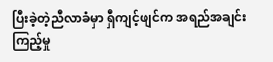ပြီးခဲ့တဲ့ညီလာခံမှာ ရှီကျင့်ဖျင်က အရည်အချင်းကြည့်မှု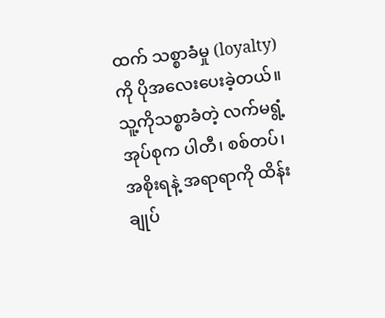ထက် သစ္စာခံမှု (loyalty) ကို ပိုအလေးပေးခဲ့တယ်။ သူ့ကိုသစ္စာခံတဲ့ လက်မရွံ့အုပ်စုက ပါတီ၊ စစ်တပ်၊ အစိုးရနဲ့ အရာရာကို ထိန်းချုပ်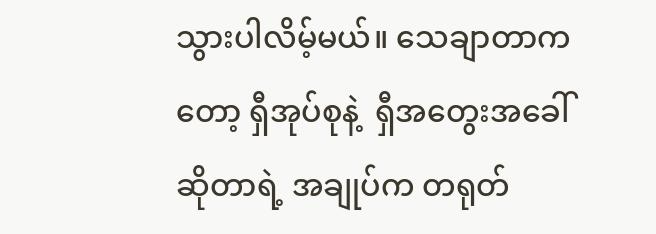သွားပါလိမ့်မယ်။ သေချာတာကတော့ ရှီအုပ်စုနဲ့  ရှီအတွေးအခေါ် ဆိုတာရဲ့ အချုပ်က တရုတ်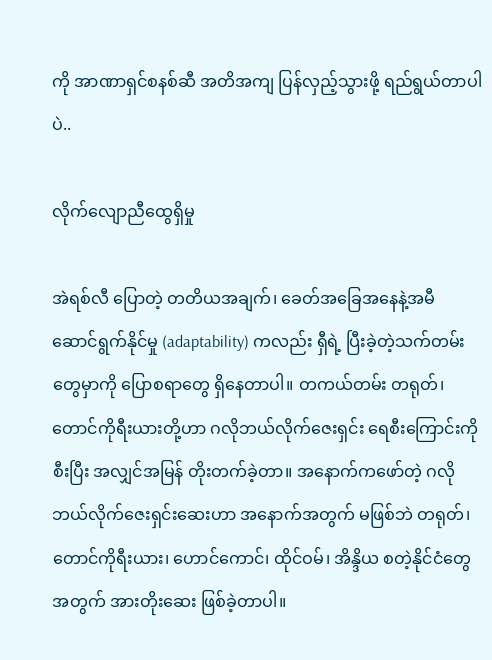ကို အာဏာရှင်စနစ်ဆီ အတိအကျ ပြန်လှည့်သွားဖို့ ရည်ရွယ်တာပါပဲ..

လိုက်လျောညီထွေရှိမှု

အဲရစ်လီ ပြောတဲ့ တတိယအချက်၊ ခေတ်အခြေအနေနဲ့အမီ ဆောင်ရွက်နိုင်မှု (adaptability) ကလည်း ရှီရဲ့ ပြီးခဲ့တဲ့သက်တမ်းတွေမှာကို ပြောစရာတွေ ရှိနေတာပါ။ တကယ်တမ်း တရုတ်၊ တောင်ကိုရီးယားတို့ဟာ ဂလိုဘယ်လိုက်ဇေးရှင်း ရေစီးကြောင်းကိုစီးပြီး အလျှင်အမြန် တိုးတက်ခဲ့တာ။ အနောက်ကဖော်တဲ့ ဂလိုဘယ်လိုက်ဇေးရှင်းဆေးဟာ အနောက်အတွက် မဖြစ်ဘဲ တရုတ်၊ တောင်ကိုရီးယား၊ ဟောင်ကောင်၊ ထိုင်ဝမ်၊ အိန္ဒိယ စတဲ့နိုင်ငံတွေအတွက် အားတိုးဆေး ဖြစ်ခဲ့တာပါ။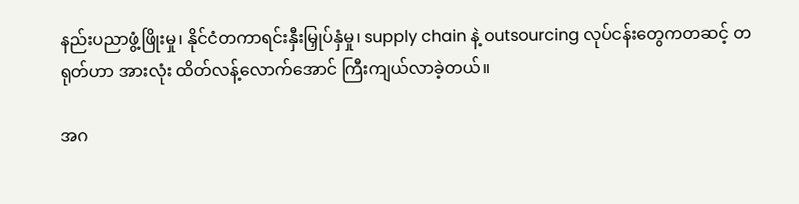နည်းပညာဖွံ့ဖြိုးမှု၊ နိုင်ငံတကာရင်းနှီးမြှုပ်နှံမှု၊ supply chain နဲ့ outsourcing လုပ်ငန်းတွေကတဆင့် တရုတ်ဟာ အားလုံး ထိတ်လန့်လောက်အောင် ကြီးကျယ်လာခဲ့တယ်။

အဂ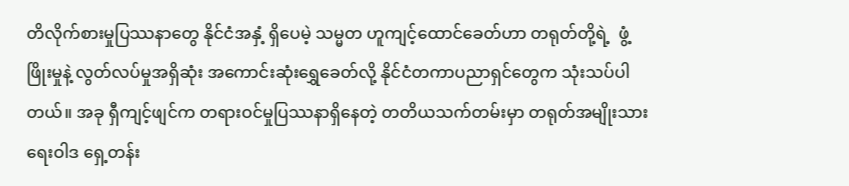တိလိုက်စားမှုပြဿနာတွေ နိုင်ငံအနှံ့ ရှိပေမဲ့ သမ္မတ ဟူကျင့်ထောင်ခေတ်ဟာ တရုတ်တို့ရဲ့  ဖွံ့ဖြိုးမှုနဲ့ လွတ်လပ်မှုအရှိဆုံး အကောင်းဆုံးရွှေခေတ်လို့ နိုင်ငံတကာပညာရှင်တွေက သုံးသပ်ပါတယ်။ အခု ရှီကျင့်ဖျင်က တရားဝင်မှုပြဿနာရှိနေတဲ့ တတိယသက်တမ်းမှာ တရုတ်အမျိုးသားရေးဝါဒ ရှေ့တန်း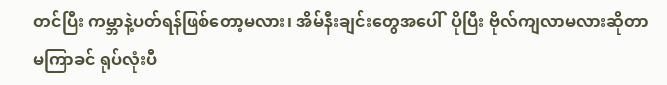တင်ပြီး ကမ္ဘာနဲ့ပတ်ရန်ဖြစ်တော့မလား၊ အိမ်နီးချင်းတွေအပေါ်  ပိုပြီး ဗိုလ်ကျလာမလားဆိုတာ မကြာခင် ရုပ်လုံးပီ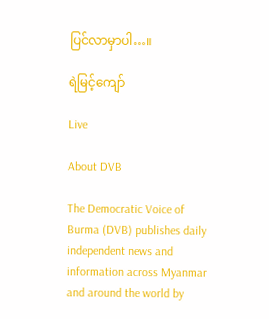ပြင်လာမှာပါ…။

ရဲမြင့်ကျော်

Live

About DVB

The Democratic Voice of Burma (DVB) publishes daily independent news and information across Myanmar and around the world by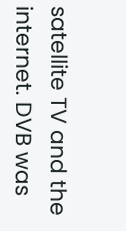satellite TV and the internet. DVB was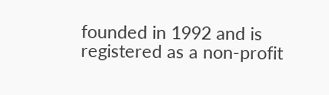founded in 1992 and is registered as a non-profit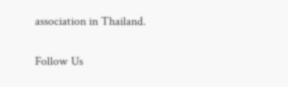association in Thailand.

Follow Us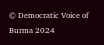© Democratic Voice of Burma 2024